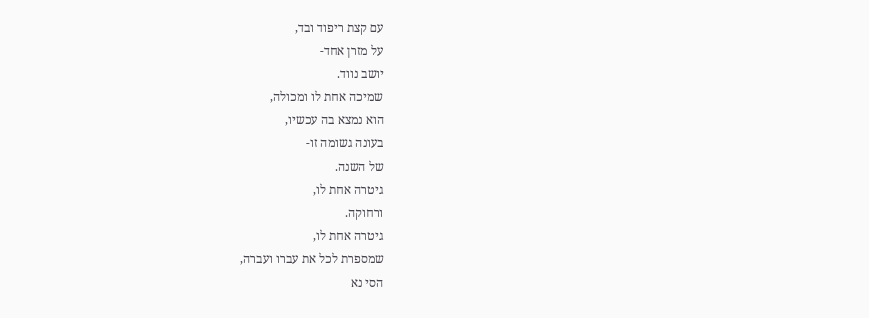עם קצת ריפוד ובד,
על מזרן אחד-
יושב נווד.
שמיכה אחת לו ומכולה,
הוא נמצא בה עכשיו,
בעונה גשומה זו-
של השנה.
גיטרה אחת לו,
ורחוקה.
גיטרה אחת לו,
שמספרת לכל את עברו ועברה,
הסי נא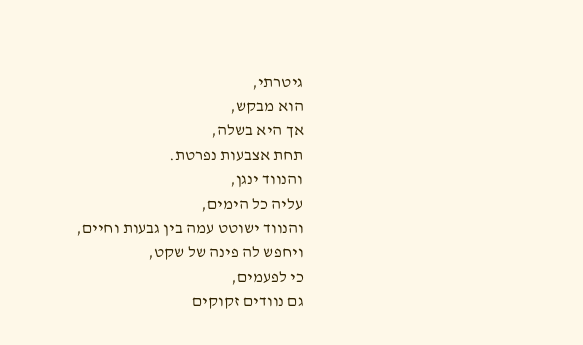גיטרתי,
הוא מבקש,
אך היא בשלה,
תחת אצבעות נפרטת.
והנווד ינגן,
עליה כל הימים,
והנווד ישוטט עמה בין גבעות וחיים,
ויחפש לה פינה של שקט,
כי לפעמים,
גם נוודים זקוקים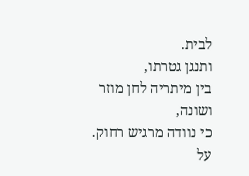לבית.
ותנגן גטרתו,
בין מיתריה לחן מוזר ושונה,
כי נוודה מרגיש רחוק.
על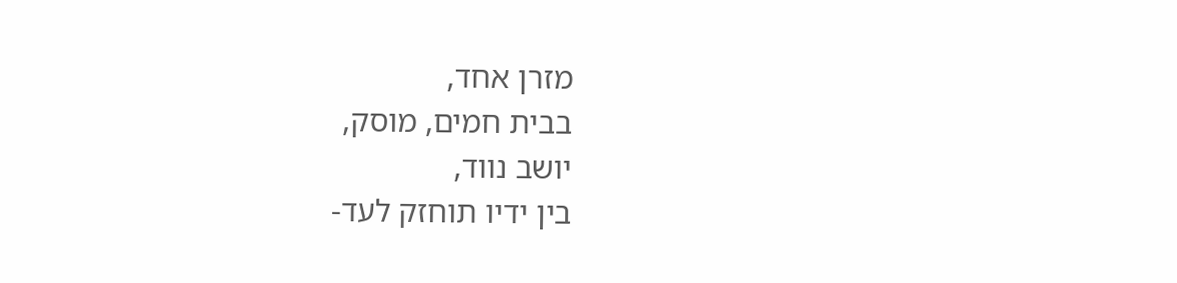מזרן אחד,
בבית חמים, מוסק,
יושב נווד,
בין ידיו תוחזק לעד-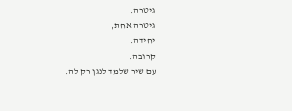גיטרה.
גיטרה אחת,
יחידה.
קרובה.
עם שיר שלמד לנגן רק לה.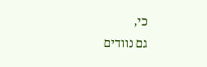כי,
גם נוודים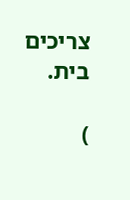צריכים בית.

)